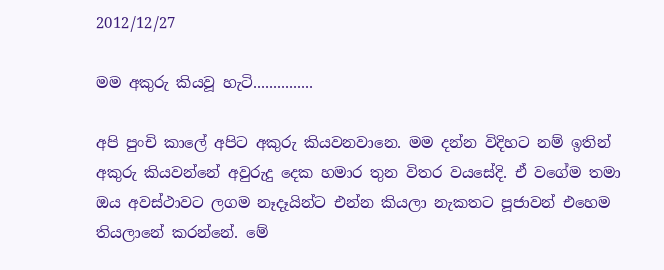2012/12/27

මම අකුරු කියවූ හැටි...............

අපි පුංචි කාලේ අපිට අකුරු කියවනවානෙ. මම දන්න විදිහට නම් ඉතින් අකුරු කියවන්නේ අවුරුදු දෙක හමාර තුන විතර වයසේදි. ඒ වගේම තමා ඔය අවස්ථාවට ලගම නෑදෑයින්ට එන්න කියලා නැකතට පූජාවන් එහෙම තියලානේ කරන්නේ. මේ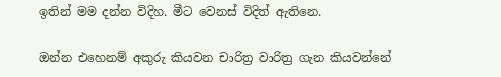ඉතින් මම දන්න විදිහ. මීට වෙනස් විදිත් ඇතිනෙ.

ඔන්න එහෙනම් අකුරු කියවන චාරිත්‍ර වාරිත්‍ර ගැන කියවන්නේ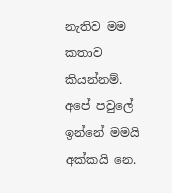නැතිව මම කතාව කියන්නම්. අපේ පවුලේ ඉන්නේ මමයි අක්කයි නෙ.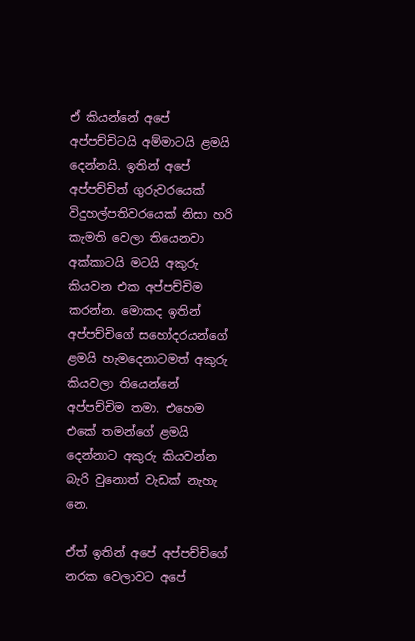ඒ කියන්නේ අපේ අප්පච්චිටයි අම්මාටයි ළමයි දෙන්නයි. ඉතින් අපේ අප්පච්චිත් ගුරුවරයෙක් විදුහල්පතිවරයෙක් නිසා හරි කැමති වෙලා තියෙනවා අක්කාටයි මටයි අකුරු කියවන එක අප්පච්චිම කරන්න. මොකද ඉතින් අප්පච්චිගේ සහෝදරයන්ගේ ළමයි හැමදෙනාටමත් අකුරු කියවලා තියෙන්නේ අප්පච්චිම තමා. එහෙම එකේ තමන්ගේ ළමයි දෙන්නාට අකුරු කියවන්න බැරි වුනොත් වැඩක් නැහැ නෙ.

ඒත් ඉතින් අපේ අප්පච්චිගේ නරක වෙලාවට අපේ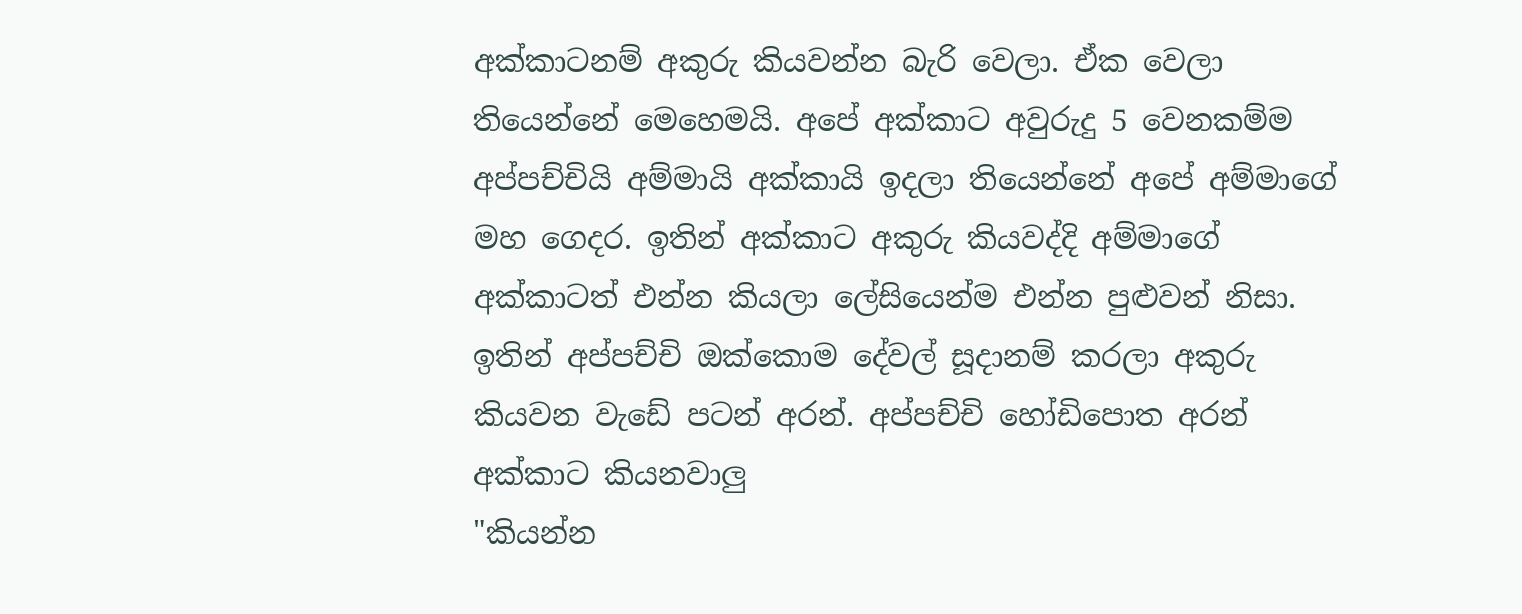අක්කාටනම් අකුරු කියවන්න බැරි වෙලා. ඒක වෙලා තියෙන්නේ මෙහෙමයි. අපේ අක්කාට අවුරුදු 5 වෙනකම්ම අප්පච්චියි අම්මායි අක්කායි ඉදලා තියෙන්නේ අපේ අම්මාගේ මහ ගෙදර. ඉතින් අක්කාට අකුරු කියවද්දි අම්මාගේ අක්කාටත් එන්න කියලා ලේසියෙන්ම එන්න පුළුවන් නිසා. ඉතින් අප්පච්චි ඔක්කොම දේවල් සූදානම් කරලා අකුරු කියවන වැඩේ පටන් අරන්. අප්පච්චි හෝඩිපොත අරන් අක්කාට කියනවාලු
"කියන්න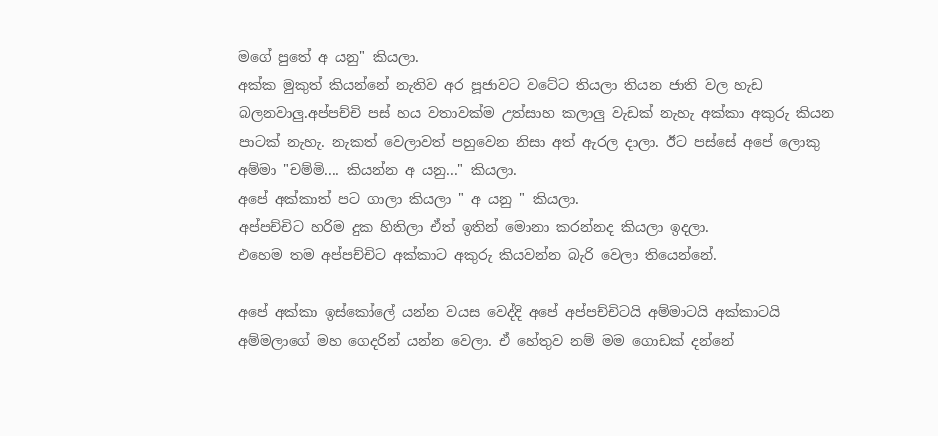මගේ පුතේ අ යනු" කියලා.
අක්ක මුකුත් කියන්නේ නැතිව අර පූජාවට වටේට තියලා තියන ජාති වල හැඩ බලනවාලු.අප්පච්චි පස් හය වතාවක්ම උත්සාහ කලාලු වැඩක් නැහැ අක්කා අකුරු කියන පාටක් නැහැ. නැකත් වෙලාවත් පහුවෙන නිසා අත් ඇරල දාලා. ඊට පස්සේ අපේ ලොකු අම්මා "චම්මි.... කියන්න අ යනු..." කියලා.
අපේ අක්කාත් පට ගාලා කියලා " අ යනු " කියලා.
අප්පච්චිට හරිම දුක හිතිලා ඒත් ඉතින් මොනා කරන්නද කියලා ඉදලා.
එහෙම තම අප්පච්චිට අක්කාට අකුරු කියවන්න බැරි වෙලා තියෙන්නේ.

අපේ අක්කා ඉස්කෝලේ යන්න වයස වෙද්දි අපේ අප්පච්චිටයි අම්මාටයි අක්කාටයි අම්මලාගේ මහ ගෙදරින් යන්න වෙලා. ඒ හේතුව නම් මම ගොඩක් දන්නේ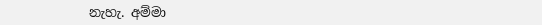නැහැ. අම්මා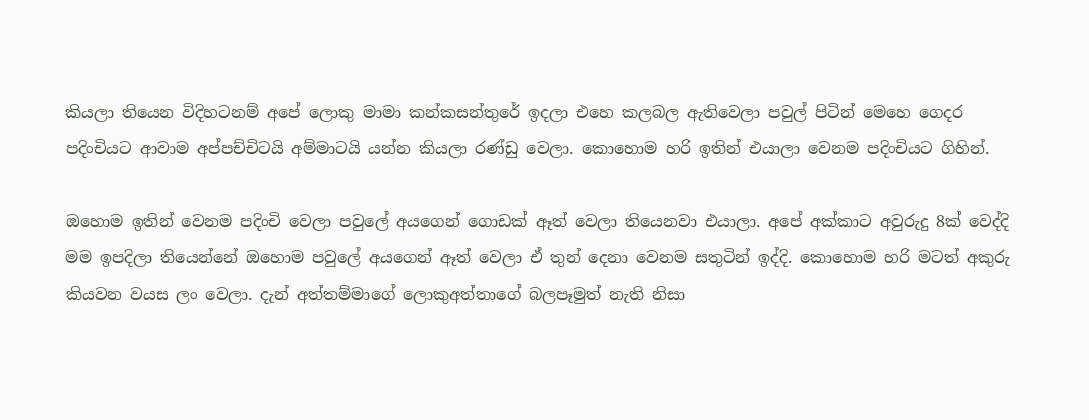කියලා තියෙන විදිහටනම් අපේ ලොකු මාමා කන්කසන්තුරේ ඉදලා එහෙ කලබල ඇතිවෙලා පවුල් පිටින් මෙහෙ ගෙදර පදිංචියට ආවාම අප්පච්චිටයි අම්මාටයි යන්න කියලා රණ්ඩු වෙලා. කොහොම හරි ඉතින් එයාලා වෙනම පදිංචියට ගිහින්.

ඔහොම ඉතින් වෙනම පදිංචි වෙලා පවුලේ අයගෙන් ගොඩක් ඈත් වෙලා තියෙනවා එයාලා. අපේ අක්කාට අවුරුදු 8ක් වෙද්දි මම ඉපදිලා තියෙන්නේ ඔහොම පවුලේ අයගෙන් ඈත් වෙලා ඒ තුන් දෙනා වෙනම සතුටින් ඉද්දි. කොහොම හරි මටත් අකුරු කියවන වයස ලං වෙලා. දැන් අත්තම්මාගේ ලොකුඅත්තාගේ බලපෑමුත් නැති නිසා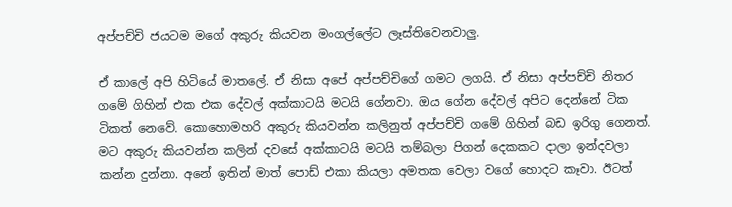අප්පච්චි ජයටම මගේ අකුරු කියවන මංගල්ලේට ලෑස්තිවෙනවාලු.

ඒ කාලේ අපි හිටියේ මාතලේ. ඒ නිසා අපේ අප්පච්චිගේ ගමට ලගයි. ඒ නිසා අප්පච්චි නිතර ගමේ ගිහින් එක එක දේවල් අක්කාටයි මටයි ගේනවා. ඔය ගේන දේවල් අපිට දෙන්නේ ටික ටිකත් නෙවේ. කොහොමහරි අකුරු කියවන්න කලිනුත් අප්පච්චි ගමේ ගිහින් බඩ ඉරිගු ගෙනත්. මට අකුරු කියවන්න කලින් දවසේ අක්කාටයි මටයි තම්බලා පිගන් දෙකකට දාලා ඉන්දවලා කන්න දුන්නා. අනේ ඉතින් මාත් පොඩ් එකා කියලා අමතක වෙලා වගේ හොදට කෑවා. ඊටත්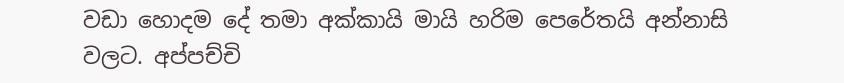වඩා හොදම දේ තමා අක්කායි මායි හරිම පෙරේතයි අන්නාසි වලට. අප්පච්චි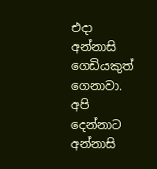එදා අන්නාසි ගෙඩියකුත් ගෙනාවා. අපි දෙන්නාට අන්නාසි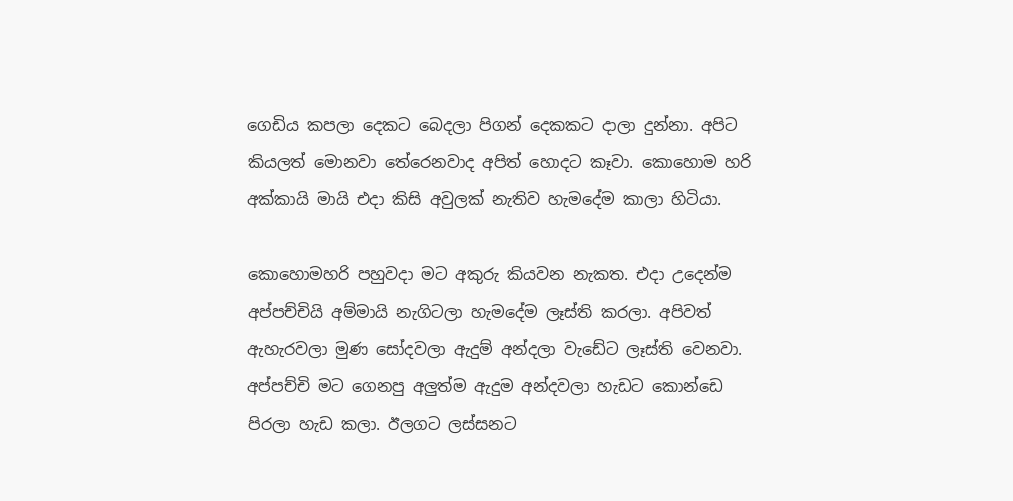ගෙඩිය කපලා දෙකට බෙදලා පිගන් දෙකකට දාලා දුන්නා. අපිට කියලත් මොනවා තේරෙනවාද අපිත් හොදට කෑවා. කොහොම හරි අක්කායි මායි එදා කිසි අවුලක් නැතිව හැමදේම කාලා හිටියා.

කොහොමහරි පහුවදා මට අකුරු කියවන නැකත. එදා උදෙන්ම අප්පච්චියි අම්මායි නැගිටලා හැමදේම ලෑස්ති කරලා. අපිවත් ඇහැරවලා මුණ සෝදවලා ඇදුම් අන්දලා වැඩේට ලෑස්ති වෙනවා. අප්පච්චි මට ගෙනපු අලුත්ම ඇදුම අන්දවලා හැඩට කොන්ඩෙ පිරලා හැඩ කලා. ඊලගට ලස්සනට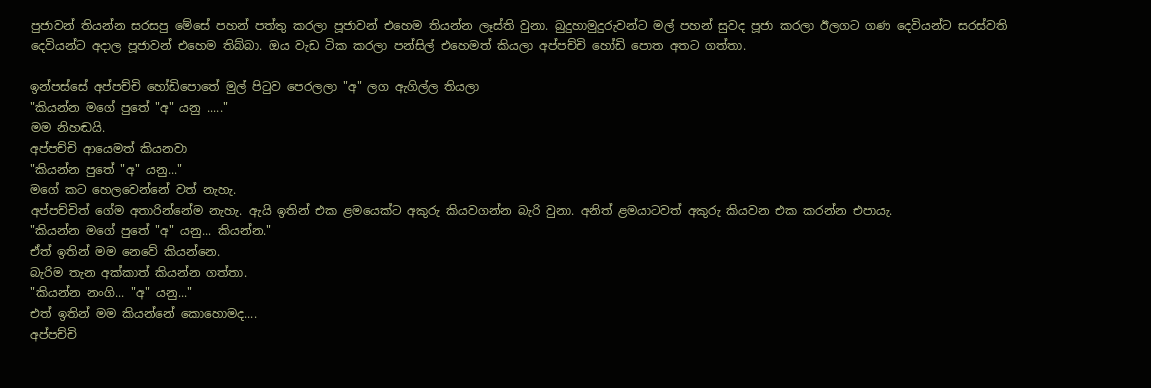පුජාවන් තියන්න සරසපු මේසේ පහන් පත්තු කරලා පූජාවන් එහෙම තියන්න ලෑස්ති වුනා. බුදුහාමුදුරුවන්ට මල් පහන් සුවද පූජා කරලා ඊලගට ගණ දෙවියන්ට සරස්වති දෙවියන්ට අදාල පූජාවන් එහෙම තිබ්බා. ඔය වැඩ ටික කරලා පන්සිල් එහෙමත් කියලා අප්පච්චි හෝඩි පොත අතට ගත්තා.

ඉන්පස්සේ අප්පච්චි හෝඩිපොතේ මුල් පිටුව පෙරලලා "අ" ලග ඇගිල්ල තියලා
"කියන්න මගේ පුතේ "අ" යනු ....."
මම නිහඬයි.
අප්පච්චි ආයෙමත් කියනවා
"කියන්න පුතේ "අ" යනු..."
මගේ කට හෙලවෙන්නේ වත් නැහැ.
අප්පච්චිත් ගේම අතාරින්නේම නැහැ. ඇයි ඉතින් එක ළමයෙක්ට අකුරු කියවගන්න බැරි වුනා. අනිත් ළමයාටවත් අකුරු කියවන එක කරන්න එපායැ.
"කියන්න මගේ පුතේ "අ" යනු... කියන්න."
ඒත් ඉතින් මම නෙවේ කියන්නෙ.
බැරිම තැන අක්කාත් කියන්න ගත්තා.
"කියන්න නංගි... "අ" යනු..."
එත් ඉතින් මම කියන්නේ කොහොමද....
අප්පච්චි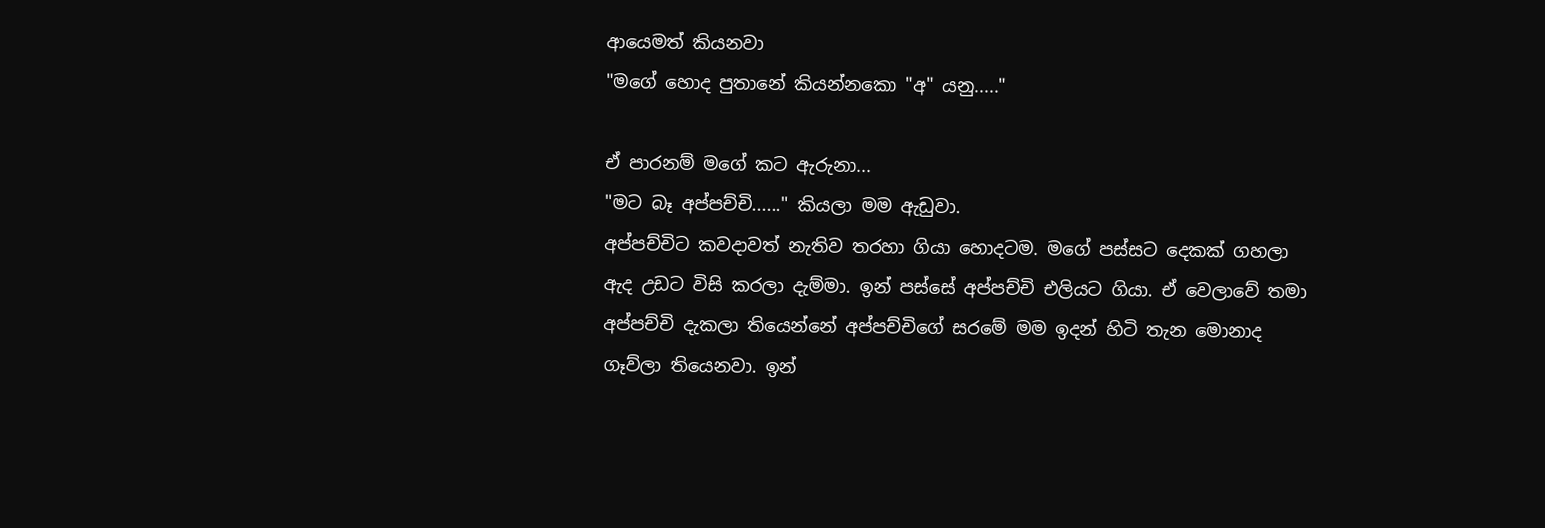ආයෙමත් කියනවා
"මගේ හොද පුතානේ කියන්නකො "අ" යනු....."

ඒ පාරනම් මගේ කට ඇරුනා...
"මට බෑ අප්පච්චි......" කියලා මම ඇඩුවා.
අප්පච්චිට කවදාවත් නැතිව තරහා ගියා හොදටම. මගේ පස්සට දෙකක් ගහලා ඇද උඩට විසි කරලා දැම්මා. ඉන් පස්සේ අප්පච්චි එලියට ගියා. ඒ වෙලාවේ තමා අප්පච්චි දැකලා තියෙන්නේ අප්පච්චිගේ සරමේ මම ඉදන් හිටි තැන මොනාද ගෑව්ලා තියෙනවා. ඉන්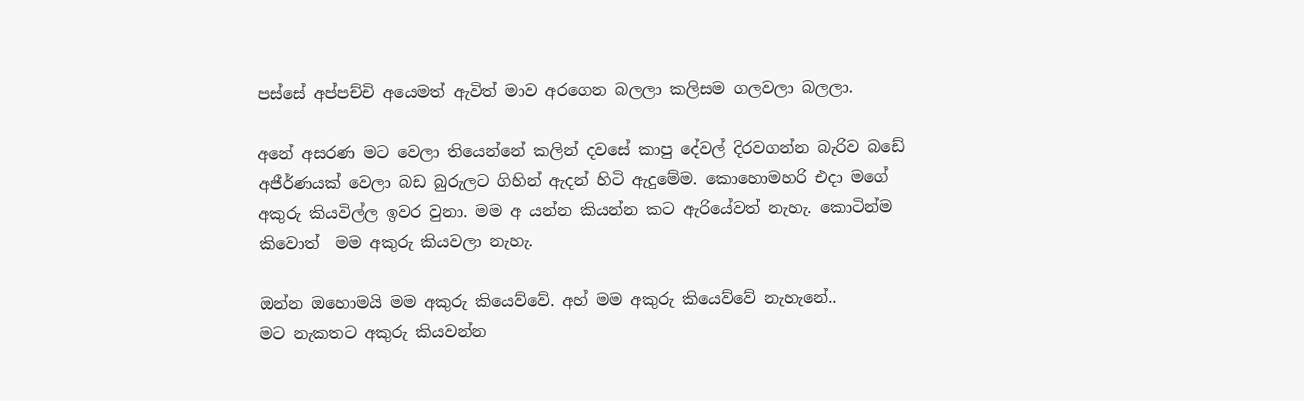පස්සේ අප්පච්චි අයෙමත් ඇවිත් මාව අරගෙන බලලා කලිසම ගලවලා බලලා.

අනේ අසරණ මට වෙලා තියෙන්නේ කලින් දවසේ කාපු දේවල් දිරවගන්න බැරිව බඩේ අජීර්ණයක් වෙලා බඩ බුරුලට ගිහින් ඇදන් හිටි ඇදුමේම. කොහොමහරි එදා මගේ අකුරු කියවිල්ල ඉවර වුනා. මම අ යන්න කියන්න කට ඇරියේවත් නැහැ. කොටින්ම කිවොත්  මම අකුරු කියවලා නැහැ.

ඔන්න ඔහොමයි මම අකුරු කියෙව්වේ. අහ් මම අකුරු කියෙව්වේ නැහැනේ..
මට නැකතට අකුරු කියවන්න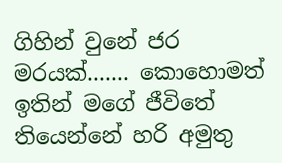ගිහින් වුනේ ජර මරයක්....... කොහොමත් ඉතින් මගේ ජීවිතේ තියෙන්නේ හරි අමුතු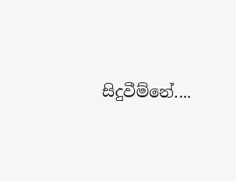සිදුවීම්නේ....